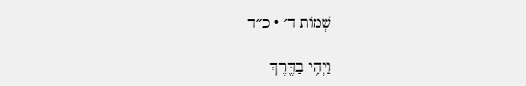שְׁמוֹת ד׳ · כ״ד

וַיְהִ֥י בַדֶּ֖רֶךְ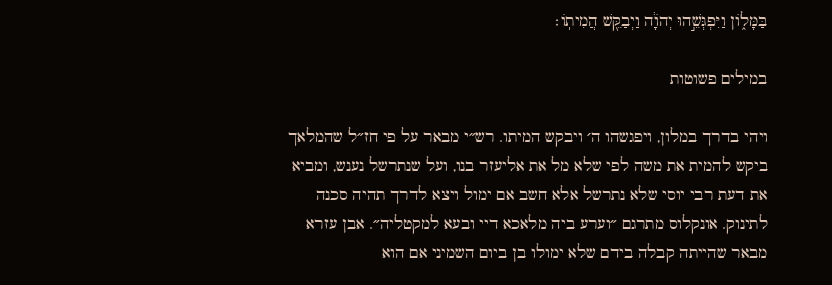בַּמָּל֑וֹן וַיִּפְגְּשֵׁ֣הוּ יְהֹוָ֔ה וַיְבַקֵּ֖שׁ הֲמִיתֽוֹ׃

במילים פשוטות

ויהי בדרך במלון, ויפגשהו ה׳ ויבקש המיתו. רש״י מבאר על פי חז״ל שהמלאך ביקש להמית את משה לפי שלא מל את אליעזר בנו, ועל שנתרשל נענש, ומביא את דעת רבי יוסי שלא נתרשל אלא חשב אם ימול ויצא לדרך תהיה סכנה לתינוק. אונקלוס מתרגם ״וערע ביה מלאכא דיי ובעא למקטליה״. אבן עזרא מבאר שהייתה קבלה בידם שלא ימולו בן ביום השמיני אם הוא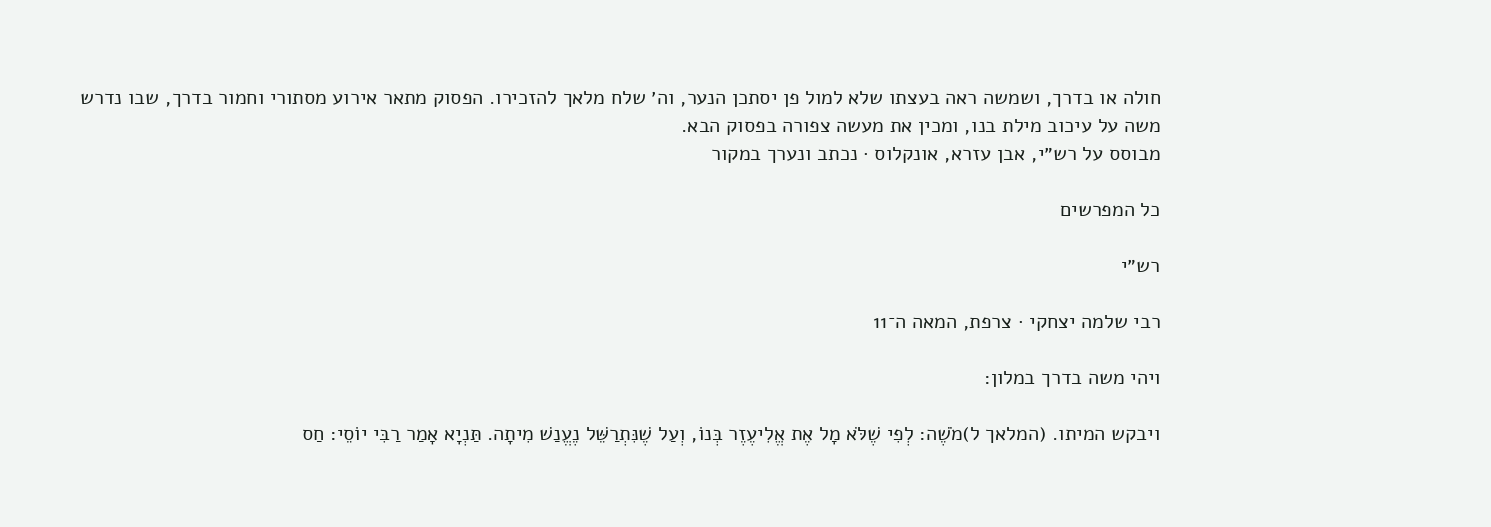חולה או בדרך, ושמשה ראה בעצתו שלא למול פן יסתכן הנער, וה׳ שלח מלאך להזכירו. הפסוק מתאר אירוע מסתורי וחמור בדרך, שבו נדרש משה על עיכוב מילת בנו, ומכין את מעשה צפורה בפסוק הבא.
מבוסס על רש״י, אבן עזרא, אונקלוס · נכתב ונערך במקור

כל המפרשים

רש״י

רבי שלמה יצחקי · צרפת, המאה ה־11

ויהי משה בדרך במלון:

ויבקש המיתו. (המלאך ל)מֹשֶׁה: לְפִי שֶׁלֹּא מָל אֶת אֱלִיעֶזֶר בְּנוֹ, וְעַל שֶׁנִּתְרַשֵּׁל נֶעֱנַשׁ מִיתָה. תַּנְיָא אָמַר רַבִּי יוֹסֵי: חַס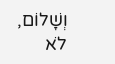וְשָׁלוֹם, לֹא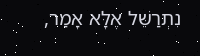נִתְרַשֵּׁל אֶלָּא אָמַר,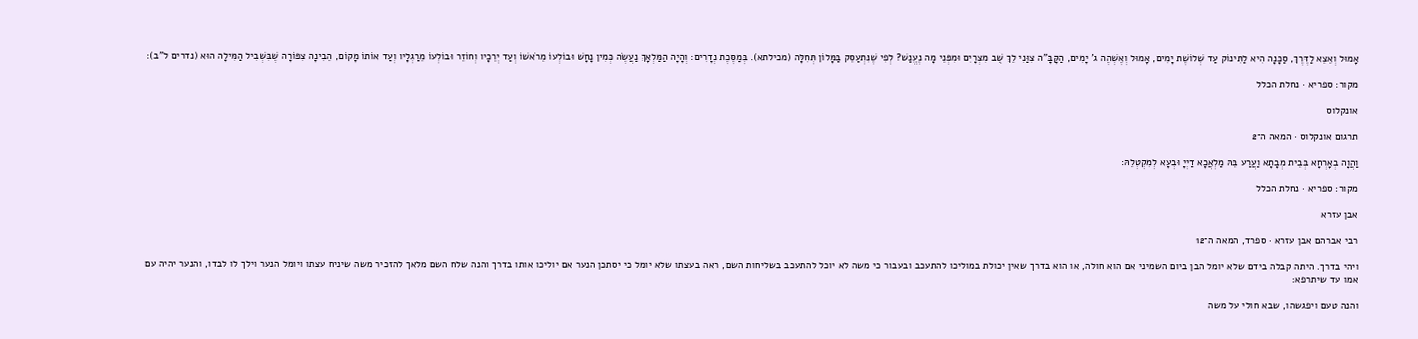אָמוּל וְאֵצֵא לַדֶּרֶךְ, סַכָּנָה הִיא לַתִּינוֹק עַד שְׁלוֹשֶׁת יָמִים, אָמוּל וְאֶשְׁהֶה ג' יָמִים, הַקָּבָּ"ה צִוַּנִי לֵךְ שֻׁב מִצְרָיִם וּמִפְּנֵי מָה נֶעֱנַשׁ? לְפִי שֶׁנִּתְעַסֵּק בַּמָּלוֹן תְּחִלָּה (מכילתא). בְּמַסֶּכֶת נְדָרִים: וְהָיָה הַמַּלְאָךְ נַעֲשֶׂה כְּמִין נָחָשׁ וּבוֹלְעוֹ מֵרֹאשׁוֹ וְעַד יְרֵכָיו וְחוֹזֵר וּבוֹלְעוֹ מֵרַגְלָיו וְעַד אוֹתוֹ מָקוֹם, הֵבִינָה צִפּוֹרָה שֶׁבִּשְׁבִיל הַמִּילָה הוּא (נדרים ל"ב):

מקור: ספריא · נחלת הכלל

אונקלוס

תרגום אונקלוס · המאה ה־2

וַהֲוָה בְאָרְחָא בְּבֵית מְבָתָא וַעֲרַע בֵּהּ מַלְאֲכָא דַיְיָ וּבְעָא לְמִקְטְלֵהּ:

מקור: ספריא · נחלת הכלל

אבן עזרא

רבי אברהם אבן עזרא · ספרד, המאה ה־12

ויהי בדרך. היתה קבלה בידם שלא יומל הבן ביום השמיני אם הוא חולה, או הוא בדרך שאין יכולת במוליכו להתעכב ובעבור כי משה לא יוכל להתעכב בשליחות השם, ראה בעצתו שלא יומל כי יסתכן הנער אם יוליכו אותו בדרך והנה שלח השם מלאך להזכיר משה שיניח עצתו ויומל הנער וילך לו לבדו, והנער יהיה עם אמו עד שיתרפא:

והנה טעם ויפגשהו, שבא חולי על משה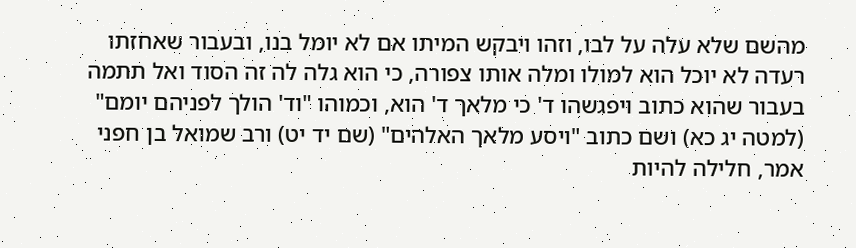מהשם שלא עלה על לבו, וזהו ויבקש המיתו אם לא יומל בנו, ובעבור שאחזתו רעדה לא יוכל הוא למולו ומלה אותו צפורה, כי הוא גלה לה זה הסוד ואל תתמה בעבור שהוא כתוב ויפגשהו ד' כי מלאך ד' הוא, וכמוהו "וד' הולך לפניהם יומם" (למטה יג כא) ושם כתוב "ויסע מלאך האלהים" (שם יד יט) ורב שמואל בן חפני אמר, חלילה להיות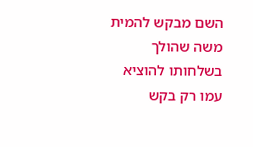השם מבקש להמית משה שהולך בשלחותו להוציא עמו רק בקש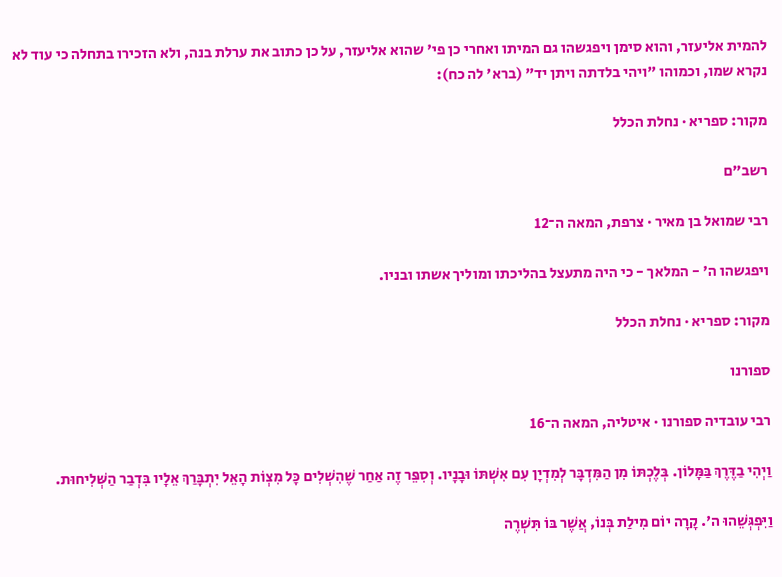להמית אליעזר, והוא סימן ויפגשהו גם המיתו ואחרי כן פי' שהוא אליעזר, על כן כתוב את ערלת בנה, ולא הזכירו בתחלה כי עוד לא נקרא שמו, וכמוהו "ויהי בלדתה ויתן יד" (ברא' לה כח):

מקור: ספריא · נחלת הכלל

רשב״ם

רבי שמואל בן מאיר · צרפת, המאה ה־12

ויפגשהו ה' - המלאך - כי היה מתעצל בהליכתו ומוליך אשתו ובניו.

מקור: ספריא · נחלת הכלל

ספורנו

רבי עובדיה ספורנו · איטליה, המאה ה־16

וַיְהִי בַדֶּרֶךְ בַּמָּלוֹן. בְּלֶכְתּוֹ מִן הַמִּדְבָּר לְמִדְיָן עִם אִשְׁתּוֹ וּבָנָיו. וְסִפֵּר זֶה אַחַר שֶׁהִשְׁלִים כָּל מִצְוֹת הָאֵל יִתְבָּרַךְ אֵלָיו בִּדְבַר הַשְּׁלִיחוּת.

וַיִּפְגְּשֵׁהוּ ה'. קָרָה יוֹם מִילַת בְּנוֹ, אֲשֶׁר בּוֹ תִּשְׁרֶה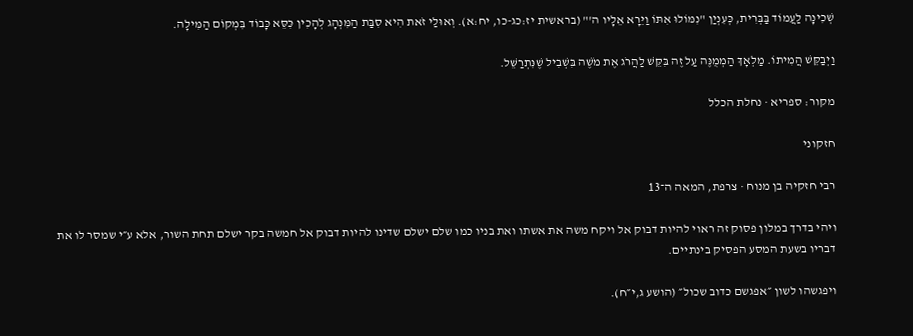שְׁכִינָה לַעֲמוֹד בַּבְּרִית, כְּעִנְיַן "נִמּוֹלוּ אִתּוֹ וַיֵּרָא אֵלָיו ה'" (בראשית יז:כג-כו, יח:א). וְאוּלַי זֹאת הִיא סִבַּת הַמִּנְהָג לְהָכִין כִּסֵּא כָּבוֹד בִּמְקוֹם הַמִּילָה.

וַיְבַקֵּשׁ הֲמִיתוֹ. מַלְאָךְ הַמְמֻנֶּה עַל זֶה בִּקֵּשׁ לַהֲרֹג אֶת מֹשֶׁה בִּשְׁבִיל שֶׁנִּתְרַשֵּׁל.

מקור: ספריא · נחלת הכלל

חזקוני

רבי חזקיה בן מנוח · צרפת, המאה ה־13

ויהי בדרך במלון פסוק זה ראוי להיות דבוק אל ויקח משה את אשתו ואת בניו כמו שלם ישלם שדינו להיות דבוק אל חמשה בקר ישלם תחת השור, אלא ע״י שמסר לו את דבריו בשעת המסע הפסיק בינתיים.

ויפגשהו לשון ״אפגשם כדוב שכול״ (הושע ג,י״ח).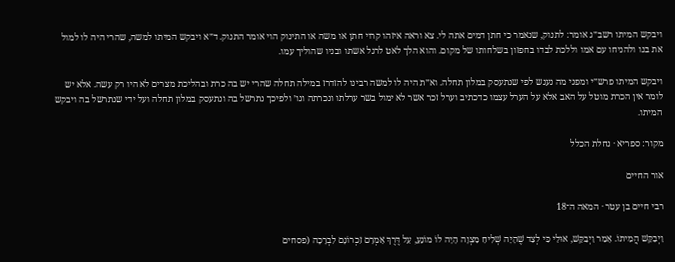ויבקש המיתו רשב״ג אומר: לתנוק, שנאמר כי חתן דמים אתה לי. צא וראה איזהו קרוי חתן או משה או התינוק הוי אומר התנוק. ד״א ויבקש המיתו למשה, שהרי היה לו למול את בנו ולהניחו עם אמו וללכת לבדו בחפזון בשלחותו של מקום. והוא הלך לאט לרגל אשתו ובניו שהוליך עמו.

ויבקש המיתו פרש״י ומפני מה נענש לפי שנתעסק במלון תחלה. וא״ת היה לו למשה רבינו להזדרז במילה תחלה שהרי יש בה כרת ובהליכת מצרים לא היו רק עשה. אלא יש לומר אין הכרת מוטל על האב אלא על הערל עצמו כדכתיב וערל זכר אשר לא ימול בשר ערלתו ונכרתה וגו׳ ולפיכך נתרשל בה ונתעסק במלון תחלה ועל ידי שנתרשל בה ויבקש המיתו.

מקור: ספריא · נחלת הכלל

אור החיים

רבי חיים בן עטר · המאה ה־18

וַיְבַקֵּשׁ הֲמִיתוֹ. אָמַר וַיְבַקֵּשׁ, אוּלַי כִּי לְצַד שֶׁהָיָה שְׁלִיחַ מִצְוָה הָיָה לוֹ מוֹנֵעַ, עַל דֶּרֶךְ אָמְרָם זִכְרוֹנָם לִבְרָכָה (פסחים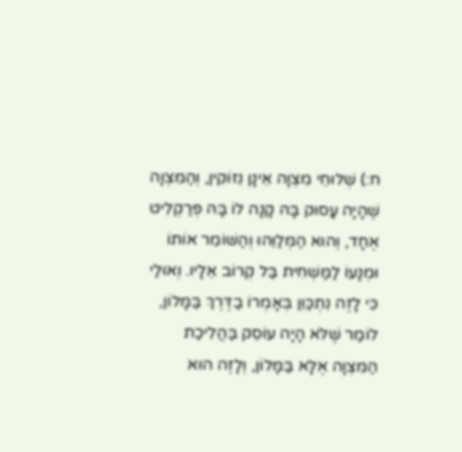ח:) שְׁלוּחֵי מִצְוָה אֵינָן נִזּוֹקִין, וְהַמִּצְוָה שֶׁהָיָה עָסוּק בָּהּ קָנָה לוֹ בָּהּ פְּרַקְלִיט אֶחָד, וְהוּא הַמְּלַוֵּהוּ וְהַשּׁוֹמֵר אוֹתוֹ וּמְנָעוֹ לַמַּשְׁחִית בַּל קְרוֹב אֵלָיו. וְאוּלַי כִּי לָזֶה נִתְכַּוֵּן בְּאָמְרוֹ בַדֶּרֶךְ בַּמָּלוֹן, לוֹמַר שֶׁלֹּא הָיָה עוֹסֵק בַּהֲלִיכַת הַמִּצְוָה אֶלָּא בַּמָּלוֹן, וְלָזֶה הוּא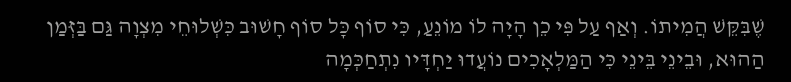שֶׁבִּקֵּשׁ הֲמִיתוֹ. וְאַף עַל פִּי כֵן הָיָה לוֹ מוֹנֵעַ, כִּי סוֹף כָּל סוֹף חָשׁוּב כִּשְׁלוּחֵי מִצְוָה גַּם בַּזְּמַן הַהוּא, וּבֵינֵי בֵּינֵי כִּי הַמַּלְאָכִים נוֹעֲדוּ יַחְדָּיו נִתְחַכְּמָה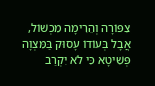צִפּוֹרָה וְהֵרִימָה מִכְשׁוֹל, אֲבָל בְּעוֹדוֹ עָסוּק בַּמִּצְוָה פְּשִׁיטָא כִּי לֹא יִקְרַב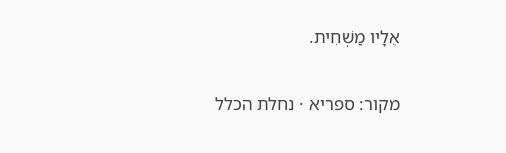אֵלָיו מַשְׁחִית.

מקור: ספריא · נחלת הכלל